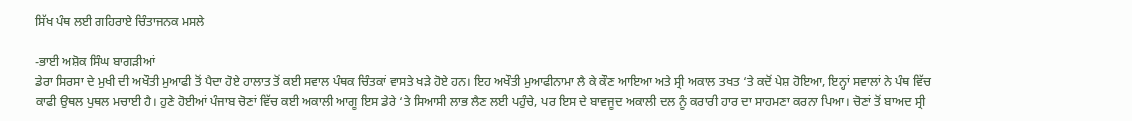ਸਿੱਖ ਪੰਥ ਲਈ ਗਹਿਰਾਏ ਚਿੰਤਾਜਨਕ ਮਸਲੇ

-ਭਾਈ ਅਸ਼ੋਕ ਸਿੰਘ ਬਾਗੜੀਆਂ
ਡੇਰਾ ਸਿਰਸਾ ਦੇ ਮੁਖੀ ਦੀ ਅਖੌਤੀ ਮੁਆਫੀ ਤੋਂ ਪੈਦਾ ਹੋਏ ਹਾਲਾਤ ਤੋਂ ਕਈ ਸਵਾਲ ਪੰਥਕ ਚਿੰਤਕਾਂ ਵਾਸਤੇ ਖੜੇ ਹੋਏ ਹਨ। ਇਹ ਅਖੌਤੀ ਮੁਆਫੀਨਾਮਾ ਲੈ ਕੇ ਕੌਣ ਆਇਆ ਅਤੇ ਸ੍ਰੀ ਅਕਾਲ ਤਖਤ ‘ਤੇ ਕਦੋਂ ਪੇਸ਼ ਹੋਇਆ, ਇਨ੍ਹਾਂ ਸਵਾਲਾਂ ਨੇ ਪੰਥ ਵਿੱਚ ਕਾਫੀ ਉਥਲ ਪੁਥਲ ਮਚਾਈ ਹੈ। ਹੁਣੇ ਹੋਈਆਂ ਪੰਜਾਬ ਚੋਣਾਂ ਵਿੱਚ ਕਈ ਅਕਾਲੀ ਆਗੂ ਇਸ ਡੇਰੇ ‘ਤੇ ਸਿਆਸੀ ਲਾਭ ਲੈਣ ਲਈ ਪਹੁੰਚੇ, ਪਰ ਇਸ ਦੇ ਬਾਵਜੂਦ ਅਕਾਲੀ ਦਲ ਨੂੰ ਕਰਾਰੀ ਹਾਰ ਦਾ ਸਾਹਮਣਾ ਕਰਨਾ ਪਿਆ। ਚੋਣਾਂ ਤੋਂ ਬਾਅਦ ਸ੍ਰੀ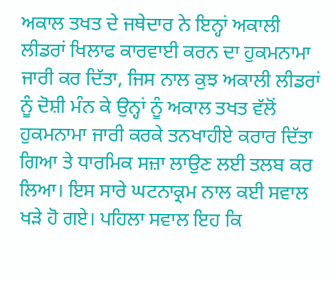ਅਕਾਲ ਤਖਤ ਦੇ ਜਥੇਦਾਰ ਨੇ ਇਨ੍ਹਾਂ ਅਕਾਲੀ ਲੀਡਰਾਂ ਖਿਲਾਫ ਕਾਰਵਾਈ ਕਰਨ ਦਾ ਹੁਕਮਨਾਮਾ ਜਾਰੀ ਕਰ ਦਿੱਤਾ, ਜਿਸ ਨਾਲ ਕੁਝ ਅਕਾਲੀ ਲੀਡਰਾਂ ਨੂੰ ਦੋਸ਼ੀ ਮੰਨ ਕੇ ਉਨ੍ਹਾਂ ਨੂੰ ਅਕਾਲ ਤਖਤ ਵੱਲੋਂ ਹੁਕਮਨਾਮਾ ਜਾਰੀ ਕਰਕੇ ਤਨਖਾਹੀਏ ਕਰਾਰ ਦਿੱਤਾ ਗਿਆ ਤੇ ਧਾਰਮਿਕ ਸਜ਼ਾ ਲਾਉਣ ਲਈ ਤਲਬ ਕਰ ਲਿਆ। ਇਸ ਸਾਰੇ ਘਟਨਾਕ੍ਰਮ ਨਾਲ ਕਈ ਸਵਾਲ ਖੜੇ ਹੋ ਗਏ। ਪਹਿਲਾ ਸਵਾਲ ਇਹ ਕਿ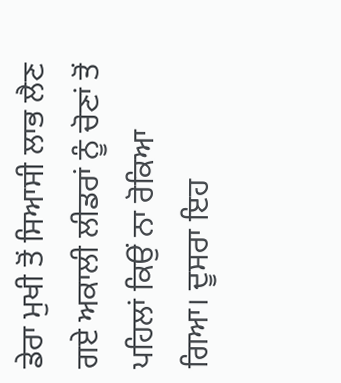ਡੇਰਾ ਮੁਖੀ ਤੋਂ ਸਿਆਸੀ ਲਾਭ ਲੈਣ ਗਏ ਅਕਾਲੀ ਲੀਡਰਾਂ ਨੂੰ ਚੋਣਾਂ ਤੋਂ ਪਹਿਲਾਂ ਕਿਉਂ ਨਾ ਰੋਕਿਆ ਗਿਆ। ਦੂਸਰਾ ਇਹ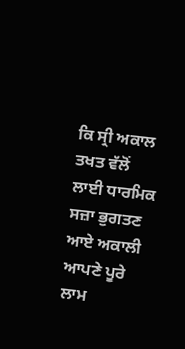ਕਿ ਸ੍ਰੀ ਅਕਾਲ ਤਖਤ ਵੱਲੋਂ ਲਾਈ ਧਾਰਮਿਕ ਸਜ਼ਾ ਭੁਗਤਣ ਆਏ ਅਕਾਲੀ ਆਪਣੇ ਪੂਰੇ ਲਾਮ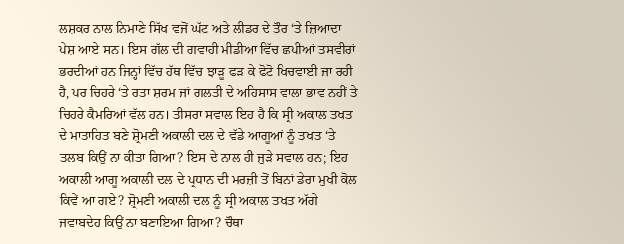ਲਸ਼ਕਰ ਨਾਲ ਨਿਮਾਣੇ ਸਿੱਖ ਵਜੋਂ ਘੱਟ ਅਤੇ ਲੀਡਰ ਦੇ ਤੌਰ ‘ਤੇ ਜ਼ਿਆਦਾ ਪੇਸ਼ ਆਏ ਸਨ। ਇਸ ਗੱਲ ਦੀ ਗਵਾਹੀ ਮੀਡੀਆ ਵਿੱਚ ਛਪੀਆਂ ਤਸਵੀਰਾਂ ਭਰਦੀਆਂ ਹਨ ਜਿਨ੍ਹਾਂ ਵਿੱਚ ਹੱਥ ਵਿੱਚ ਝਾੜੂ ਫੜ ਕੇ ਫੋਟੋ ਖਿਚਵਾਈ ਜਾ ਰਹੀ ਹੈ, ਪਰ ਚਿਹਰੇ ‘ਤੇ ਰਤਾ ਸ਼ਰਮ ਜਾਂ ਗਲਤੀ ਦੇ ਅਹਿਸਾਸ ਵਾਲਾ ਭਾਵ ਨਹੀਂ ਤੇ ਚਿਹਰੇ ਕੈਮਰਿਆਂ ਵੱਲ ਹਨ। ਤੀਸਰਾ ਸਵਾਲ ਇਹ ਹੈ ਕਿ ਸ੍ਰੀ ਅਕਾਲ ਤਖਤ ਦੇ ਮਾਤਾਹਿਤ ਬਣੇ ਸ਼੍ਰੋਮਣੀ ਅਕਾਲੀ ਦਲ ਦੇ ਵੱਡੇ ਆਗੂਆਂ ਨੂੰ ਤਖਤ ‘ਤੇ ਤਲਬ ਕਿਉਂ ਨਾ ਕੀਤਾ ਗਿਆ? ਇਸ ਦੇ ਨਾਲ ਹੀ ਜੁੜੇ ਸਵਾਲ ਹਨ; ਇਹ ਅਕਾਲੀ ਆਗੂ ਅਕਾਲੀ ਦਲ ਦੇ ਪ੍ਰਧਾਨ ਦੀ ਮਰਜ਼ੀ ਤੋਂ ਬਿਨਾਂ ਡੇਰਾ ਮੁਖੀ ਕੋਲ ਕਿਵੇਂ ਆ ਗਏ? ਸ਼੍ਰੋਮਣੀ ਅਕਾਲੀ ਦਲ ਨੂੰ ਸ੍ਰੀ ਅਕਾਲ ਤਖਤ ਅੱਗੇ ਜਵਾਬਦੇਹ ਕਿਉਂ ਨਾ ਬਣਾਇਆ ਗਿਆ? ਚੌਥਾ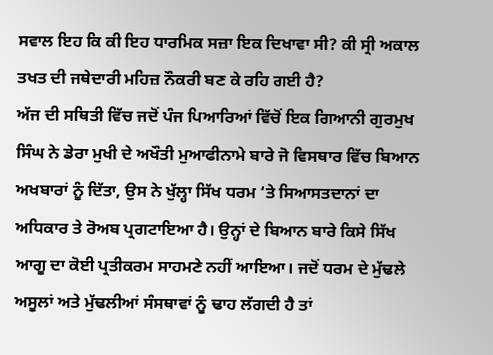ਸਵਾਲ ਇਹ ਕਿ ਕੀ ਇਹ ਧਾਰਮਿਕ ਸਜ਼ਾ ਇਕ ਦਿਖਾਵਾ ਸੀ? ਕੀ ਸ੍ਰੀ ਅਕਾਲ ਤਖਤ ਦੀ ਜਥੇਦਾਰੀ ਮਹਿਜ਼ ਨੌਕਰੀ ਬਣ ਕੇ ਰਹਿ ਗਈ ਹੈ?
ਅੱਜ ਦੀ ਸਥਿਤੀ ਵਿੱਚ ਜਦੋਂ ਪੰਜ ਪਿਆਰਿਆਂ ਵਿੱਚੋਂ ਇਕ ਗਿਆਨੀ ਗੁਰਮੁਖ ਸਿੰਘ ਨੇ ਡੇਰਾ ਮੁਖੀ ਦੇ ਅਖੌਤੀ ਮੁਆਫੀਨਾਮੇ ਬਾਰੇ ਜੋ ਵਿਸਥਾਰ ਵਿੱਚ ਬਿਆਨ ਅਖਬਾਰਾਂ ਨੂੰ ਦਿੱਤਾ, ਉਸ ਨੇ ਖੁੱਲ੍ਹਾ ਸਿੱਖ ਧਰਮ ‘ਤੇ ਸਿਆਸਤਦਾਨਾਂ ਦਾ ਅਧਿਕਾਰ ਤੇ ਰੋਅਬ ਪ੍ਰਗਟਾਇਆ ਹੈ। ਉਨ੍ਹਾਂ ਦੇ ਬਿਆਨ ਬਾਰੇ ਕਿਸੇ ਸਿੱਖ ਆਗੂ ਦਾ ਕੋਈ ਪ੍ਰਤੀਕਰਮ ਸਾਹਮਣੇ ਨਹੀਂ ਆਇਆ। ਜਦੋਂ ਧਰਮ ਦੇ ਮੁੱਢਲੇ ਅਸੂਲਾਂ ਅਤੇ ਮੁੱਢਲੀਆਂ ਸੰਸਥਾਵਾਂ ਨੂੰ ਢਾਹ ਲੱਗਦੀ ਹੈ ਤਾਂ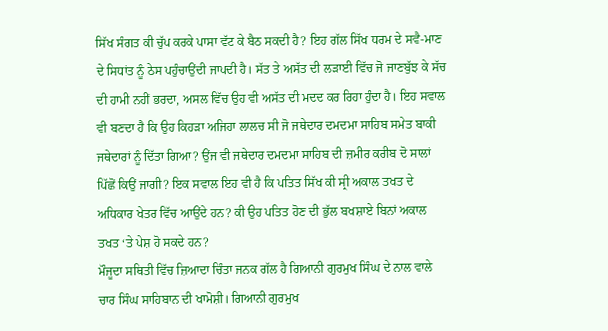ਸਿੱਖ ਸੰਗਤ ਕੀ ਚੁੱਪ ਕਰਕੇ ਪਾਸਾ ਵੱਟ ਕੇ ਬੈਠ ਸਕਦੀ ਹੈ? ਇਹ ਗੱਲ ਸਿੱਖ ਧਰਮ ਦੇ ਸਵੈ-ਮਾਣ ਦੇ ਸਿਧਾਂਤ ਨੂੰ ਠੇਸ ਪਹੁੰਚਾਉਂਦੀ ਜਾਪਦੀ ਹੈ। ਸੱਤ ਤੇ ਅਸੱਤ ਦੀ ਲੜਾਈ ਵਿੱਚ ਜੋ ਜਾਣਬੁੱਝ ਕੇ ਸੱਚ ਦੀ ਹਾਮੀ ਨਹੀਂ ਭਰਦਾ, ਅਸਲ ਵਿੱਚ ਉਹ ਵੀ ਅਸੱਤ ਦੀ ਮਦਦ ਕਰ ਰਿਹਾ ਹੁੰਦਾ ਹੈ। ਇਹ ਸਵਾਲ ਵੀ ਬਣਦਾ ਹੈ ਕਿ ਉਹ ਕਿਹੜਾ ਅਜਿਹਾ ਲਾਲਚ ਸੀ ਜੋ ਜਥੇਦਾਰ ਦਮਦਮਾ ਸਾਹਿਬ ਸਮੇਤ ਬਾਕੀ ਜਥੇਦਾਰਾਂ ਨੂੰ ਦਿੱਤਾ ਗਿਆ? ਉਂਜ ਵੀ ਜਥੇਦਾਰ ਦਮਦਮਾ ਸਾਹਿਬ ਦੀ ਜ਼ਮੀਰ ਕਰੀਬ ਦੋ ਸਾਲਾਂ ਪਿੱਛੋਂ ਕਿਉਂ ਜਾਗੀ? ਇਕ ਸਵਾਲ ਇਹ ਵੀ ਹੈ ਕਿ ਪਤਿਤ ਸਿੱਖ ਕੀ ਸ੍ਰੀ ਅਕਾਲ ਤਖਤ ਦੇ ਅਧਿਕਾਰ ਖੇਤਰ ਵਿੱਚ ਆਉਂਦੇ ਹਨ? ਕੀ ਉਹ ਪਤਿਤ ਹੋਣ ਦੀ ਭੁੱਲ ਬਖਸ਼ਾਏ ਬਿਨਾਂ ਅਕਾਲ ਤਖਤ ‘ਤੇ ਪੇਸ਼ ਹੋ ਸਕਦੇ ਹਨ?
ਮੌਜੂਦਾ ਸਥਿਤੀ ਵਿੱਚ ਜ਼ਿਆਦਾ ਚਿੰਤਾ ਜਨਕ ਗੱਲ ਹੈ ਗਿਆਨੀ ਗੁਰਮੁਖ ਸਿੰਘ ਦੇ ਨਾਲ ਵਾਲੇ ਚਾਰ ਸਿੰਘ ਸਾਹਿਬਾਨ ਦੀ ਖਾਮੋਸ਼ੀ। ਗਿਆਨੀ ਗੁਰਮੁਖ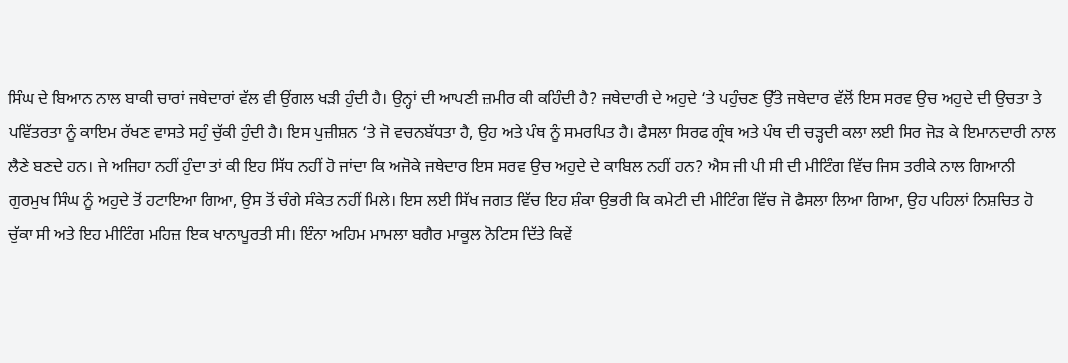ਸਿੰਘ ਦੇ ਬਿਆਨ ਨਾਲ ਬਾਕੀ ਚਾਰਾਂ ਜਥੇਦਾਰਾਂ ਵੱਲ ਵੀ ਉਂਗਲ ਖੜੀ ਹੁੰਦੀ ਹੈ। ਉਨ੍ਹਾਂ ਦੀ ਆਪਣੀ ਜ਼ਮੀਰ ਕੀ ਕਹਿੰਦੀ ਹੈ? ਜਥੇਦਾਰੀ ਦੇ ਅਹੁਦੇ ‘ਤੇ ਪਹੁੰਚਣ ਉੱਤੇ ਜਥੇਦਾਰ ਵੱਲੋਂ ਇਸ ਸਰਵ ਉਚ ਅਹੁਦੇ ਦੀ ਉਚਤਾ ਤੇ ਪਵਿੱਤਰਤਾ ਨੂੰ ਕਾਇਮ ਰੱਖਣ ਵਾਸਤੇ ਸਹੁੰ ਚੁੱਕੀ ਹੁੰਦੀ ਹੈ। ਇਸ ਪੁਜ਼ੀਸ਼ਨ ‘ਤੇ ਜੋ ਵਚਨਬੱਧਤਾ ਹੈ, ਉਹ ਅਤੇ ਪੰਥ ਨੂੰ ਸਮਰਪਿਤ ਹੈ। ਫੈਸਲਾ ਸਿਰਫ ਗ੍ਰੰਥ ਅਤੇ ਪੰਥ ਦੀ ਚੜ੍ਹਦੀ ਕਲਾ ਲਈ ਸਿਰ ਜੋੜ ਕੇ ਇਮਾਨਦਾਰੀ ਨਾਲ ਲੈਣੇ ਬਣਦੇ ਹਨ। ਜੇ ਅਜਿਹਾ ਨਹੀਂ ਹੁੰਦਾ ਤਾਂ ਕੀ ਇਹ ਸਿੱਧ ਨਹੀਂ ਹੋ ਜਾਂਦਾ ਕਿ ਅਜੋਕੇ ਜਥੇਦਾਰ ਇਸ ਸਰਵ ਉਚ ਅਹੁਦੇ ਦੇ ਕਾਬਿਲ ਨਹੀਂ ਹਨ? ਐਸ ਜੀ ਪੀ ਸੀ ਦੀ ਮੀਟਿੰਗ ਵਿੱਚ ਜਿਸ ਤਰੀਕੇ ਨਾਲ ਗਿਆਨੀ ਗੁਰਮੁਖ ਸਿੰਘ ਨੂੰ ਅਹੁਦੇ ਤੋਂ ਹਟਾਇਆ ਗਿਆ, ਉਸ ਤੋਂ ਚੰਗੇ ਸੰਕੇਤ ਨਹੀਂ ਮਿਲੇ। ਇਸ ਲਈ ਸਿੱਖ ਜਗਤ ਵਿੱਚ ਇਹ ਸ਼ੰਕਾ ਉਭਰੀ ਕਿ ਕਮੇਟੀ ਦੀ ਮੀਟਿੰਗ ਵਿੱਚ ਜੋ ਫੈਸਲਾ ਲਿਆ ਗਿਆ, ਉਹ ਪਹਿਲਾਂ ਨਿਸ਼ਚਿਤ ਹੋ ਚੁੱਕਾ ਸੀ ਅਤੇ ਇਹ ਮੀਟਿੰਗ ਮਹਿਜ਼ ਇਕ ਖਾਨਾਪੂਰਤੀ ਸੀ। ਇੰਨਾ ਅਹਿਮ ਮਾਮਲਾ ਬਗੈਰ ਮਾਕੂਲ ਨੋਟਿਸ ਦਿੱਤੇ ਕਿਵੇਂ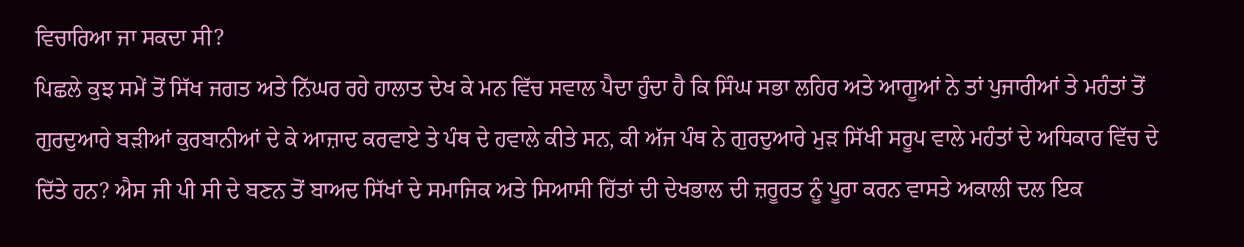ਵਿਚਾਰਿਆ ਜਾ ਸਕਦਾ ਸੀ?
ਪਿਛਲੇ ਕੁਝ ਸਮੇਂ ਤੋਂ ਸਿੱਖ ਜਗਤ ਅਤੇ ਨਿੱਘਰ ਰਹੇ ਹਾਲਾਤ ਦੇਖ ਕੇ ਮਨ ਵਿੱਚ ਸਵਾਲ ਪੈਦਾ ਹੁੰਦਾ ਹੈ ਕਿ ਸਿੰਘ ਸਭਾ ਲਹਿਰ ਅਤੇ ਆਗੂਆਂ ਨੇ ਤਾਂ ਪੁਜਾਰੀਆਂ ਤੇ ਮਹੰਤਾਂ ਤੋਂ ਗੁਰਦੁਆਰੇ ਬੜੀਆਂ ਕੁਰਬਾਨੀਆਂ ਦੇ ਕੇ ਆਜ਼ਾਦ ਕਰਵਾਏ ਤੇ ਪੰਥ ਦੇ ਹਵਾਲੇ ਕੀਤੇ ਸਨ, ਕੀ ਅੱਜ ਪੰਥ ਨੇ ਗੁਰਦੁਆਰੇ ਮੁੜ ਸਿੱਖੀ ਸਰੂਪ ਵਾਲੇ ਮਹੰਤਾਂ ਦੇ ਅਧਿਕਾਰ ਵਿੱਚ ਦੇ ਦਿੱਤੇ ਹਨ? ਐਸ ਜੀ ਪੀ ਸੀ ਦੇ ਬਣਨ ਤੋਂ ਬਾਅਦ ਸਿੱਖਾਂ ਦੇ ਸਮਾਜਿਕ ਅਤੇ ਸਿਆਸੀ ਹਿੱਤਾਂ ਦੀ ਦੇਖਭਾਲ ਦੀ ਜ਼ਰੂਰਤ ਨੂੰ ਪੂਰਾ ਕਰਨ ਵਾਸਤੇ ਅਕਾਲੀ ਦਲ ਇਕ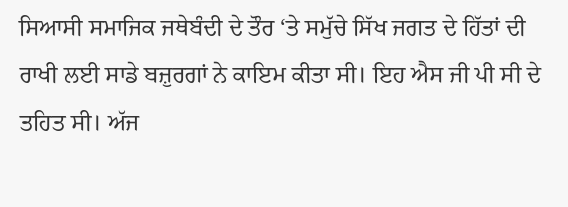ਸਿਆਸੀ ਸਮਾਜਿਕ ਜਥੇਬੰਦੀ ਦੇ ਤੌਰ ‘ਤੇ ਸਮੁੱਚੇ ਸਿੱਖ ਜਗਤ ਦੇ ਹਿੱਤਾਂ ਦੀ ਰਾਖੀ ਲਈ ਸਾਡੇ ਬਜ਼ੁਰਗਾਂ ਨੇ ਕਾਇਮ ਕੀਤਾ ਸੀ। ਇਹ ਐਸ ਜੀ ਪੀ ਸੀ ਦੇ ਤਹਿਤ ਸੀ। ਅੱਜ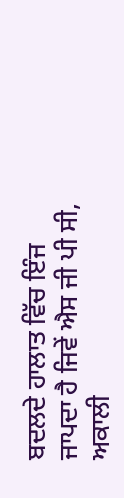ਬਦਲਦੇ ਹਾਲਾਤ ਵਿੱਚ ਇੰਜ ਜਾਪਦਾ ਹੈ ਜਿਵੇਂ ਐਸ ਜੀ ਪੀ ਸੀ, ਅਕਾਲੀ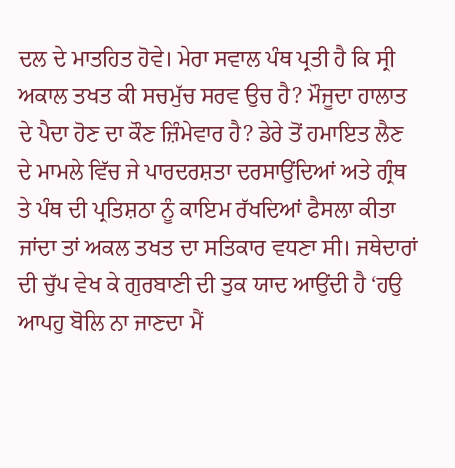ਦਲ ਦੇ ਮਾਤਹਿਤ ਹੋਵੇ। ਮੇਰਾ ਸਵਾਲ ਪੰਥ ਪ੍ਰਤੀ ਹੈ ਕਿ ਸ੍ਰੀ ਅਕਾਲ ਤਖਤ ਕੀ ਸਚਮੁੱਚ ਸਰਵ ਉਚ ਹੈ? ਮੌਜੂਦਾ ਹਾਲਾਤ ਦੇ ਪੈਦਾ ਹੋਣ ਦਾ ਕੌਣ ਜ਼ਿੰਮੇਵਾਰ ਹੈ? ਡੇਰੇ ਤੋਂ ਹਮਾਇਤ ਲੈਣ ਦੇ ਮਾਮਲੇ ਵਿੱਚ ਜੇ ਪਾਰਦਰਸ਼ਤਾ ਦਰਸਾਉਂਦਿਆਂ ਅਤੇ ਗ੍ਰੰਥ ਤੇ ਪੰਥ ਦੀ ਪ੍ਰਤਿਸ਼ਠਾ ਨੂੰ ਕਾਇਮ ਰੱਖਦਿਆਂ ਫੈਸਲਾ ਕੀਤਾ ਜਾਂਦਾ ਤਾਂ ਅਕਲ ਤਖਤ ਦਾ ਸਤਿਕਾਰ ਵਧਣਾ ਸੀ। ਜਥੇਦਾਰਾਂ ਦੀ ਚੁੱਪ ਵੇਖ ਕੇ ਗੁਰਬਾਣੀ ਦੀ ਤੁਕ ਯਾਦ ਆਉਂਦੀ ਹੈ ‘ਹਉ ਆਪਹੁ ਬੋਲਿ ਨਾ ਜਾਣਦਾ ਮੈਂ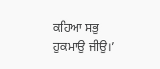ਕਹਿਆ ਸਭੁ ਹੁਕਮਾਉ ਜੀਉ।’